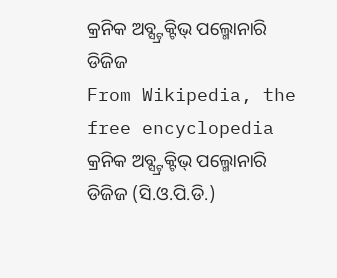କ୍ରନିକ ଅବ୍ସ୍ଟ୍ରକ୍ଟିଭ୍ ପଲ୍ମୋନାରି ଡିଜିଜ
From Wikipedia, the free encyclopedia
କ୍ରନିକ ଅବ୍ସ୍ଟ୍ରକ୍ଟିଭ୍ ପଲ୍ମୋନାରି ଡିଜିଜ (ସି.ଓ.ପି.ଡି.)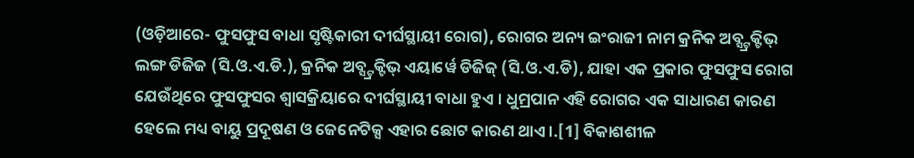(ଓଡ଼ିଆରେ- ଫୁସଫୁସ ବାଧା ସୃଷ୍ଟିକାରୀ ଦୀର୍ଘସ୍ଥାୟୀ ରୋଗ), ରୋଗର ଅନ୍ୟ ଇଂରାଜୀ ନାମ କ୍ରନିକ ଅବ୍ସ୍ଟ୍ରକ୍ଟିଭ୍ ଲଙ୍ଗ ଡିଜିଜ (ସି.ଓ.ଏ.ଡି.), କ୍ରନିକ ଅବ୍ସ୍ଟ୍ରକ୍ଟିଭ୍ ଏୟାର୍ୱେ ଡିଜିଜ୍ (ସି.ଓ.ଏ.ଡି), ଯାହା ଏକ ପ୍ରକାର ଫୁସଫୁସ ରୋଗ ଯେଉଁଥିରେ ଫୁସଫୁସର ଶ୍ୱାସକ୍ରିୟାରେ ଦୀର୍ଘସ୍ଥାୟୀ ବାଧା ହୁଏ । ଧୁମ୍ରପାନ ଏହି ରୋଗର ଏକ ସାଧାରଣ କାରଣ ହେଲେ ମଧ୍ୟ ବାୟୁ ପ୍ରଦୂଷଣ ଓ ଜେନେଟିକ୍ସ ଏହାର ଛୋଟ କାରଣ ଥାଏ ।.[1] ବିକାଶଶୀଳ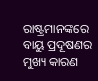ରାଷ୍ଟ୍ରମାନଙ୍କରେ ବାୟୁ ପ୍ରଦୂଷଣର ମୁଖ୍ୟ କାରଣ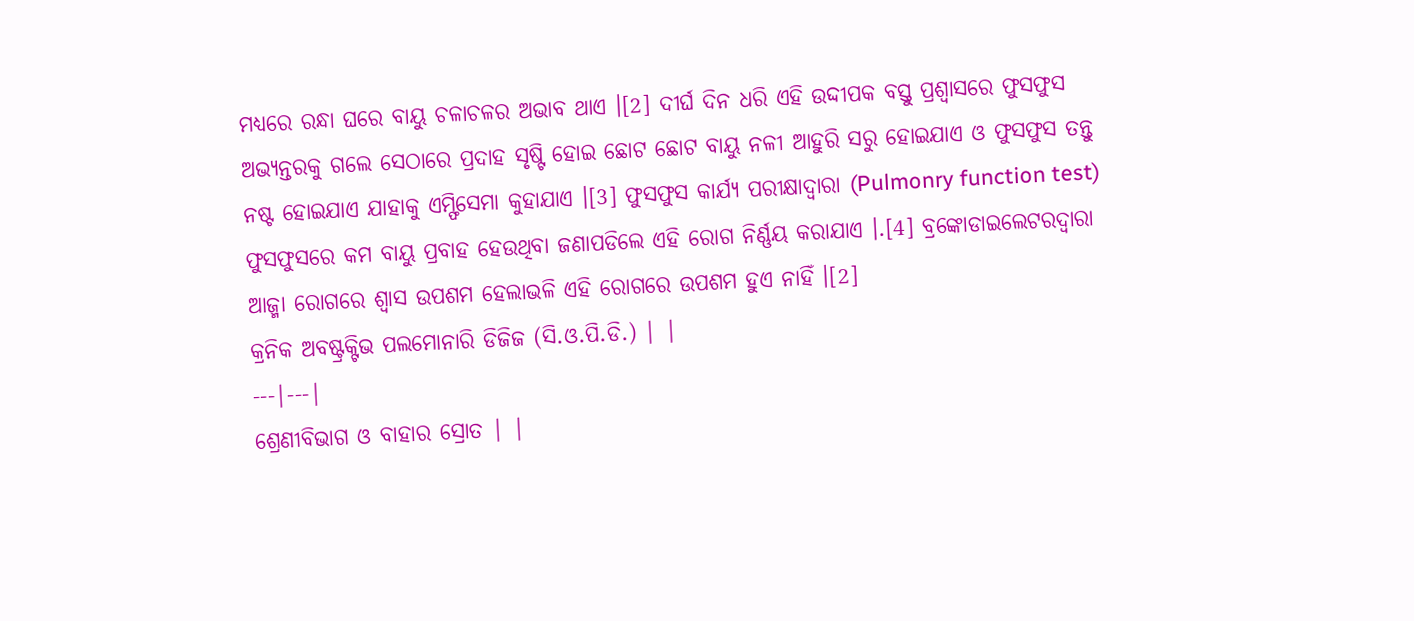ମଧ୍ୟରେ ରନ୍ଧା ଘରେ ବାୟୁ ଚଳାଚଳର ଅଭାବ ଥାଏ ।[2] ଦୀର୍ଘ ଦିନ ଧରି ଏହି ଉଦ୍ଦୀପକ ବସ୍ତୁ ପ୍ରଶ୍ୱାସରେ ଫୁସଫୁସ ଅଭ୍ୟନ୍ତରକୁ ଗଲେ ସେଠାରେ ପ୍ରଦାହ ସୃଷ୍ଟି ହୋଇ ଛୋଟ ଛୋଟ ବାୟୁ ନଳୀ ଆହୁରି ସରୁ ହୋଇଯାଏ ଓ ଫୁସଫୁସ ତନ୍ତୁ ନଷ୍ଟ ହୋଇଯାଏ ଯାହାକୁ ଏମ୍ଫିସେମା କୁହାଯାଏ ।[3] ଫୁସଫୁସ କାର୍ଯ୍ୟ ପରୀକ୍ଷାଦ୍ୱାରା (Pulmonry function test) ଫୁସଫୁସରେ କମ ବାୟୁ ପ୍ରବାହ ହେଉଥିବା ଜଣାପଡିଲେ ଏହି ରୋଗ ନିର୍ଣ୍ଣୟ କରାଯାଏ ।.[4] ବ୍ରଙ୍କୋଡାଇଲେଟରଦ୍ୱାରା ଆଜ୍ମା ରୋଗରେ ଶ୍ୱାସ ଉପଶମ ହେଲାଭଳି ଏହି ରୋଗରେ ଉପଶମ ହୁଏ ନାହିଁ ।[2]
କ୍ରନିକ ଅବଷ୍ଟ୍ରକ୍ଟିଭ ପଲମୋନାରି ଡିଜିଜ (ସି.ଓ.ପି.ଡି.) | |
---|---|
ଶ୍ରେଣୀବିଭାଗ ଓ ବାହାର ସ୍ରୋତ | |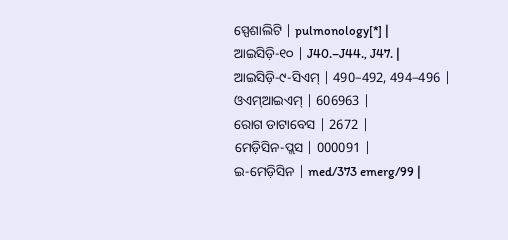ସ୍ପେଶାଲିଟି | pulmonology[*] |
ଆଇସିଡ଼ି-୧୦ | J40.–J44., J47. |
ଆଇସିଡ଼ି-୯-ସିଏମ୍ | 490–492, 494–496 |
ଓଏମ୍ଆଇଏମ୍ | 606963 |
ରୋଗ ଡାଟାବେସ | 2672 |
ମେଡ଼ିସିନ-ପ୍ଲସ | 000091 |
ଇ-ମେଡ଼ିସିନ | med/373 emerg/99 |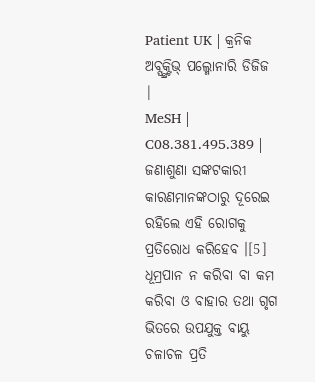Patient UK | କ୍ରନିକ ଅବ୍ସ୍ଟ୍ରକ୍ଟିଭ୍ ପଲ୍ମୋନାରି ଡିଜିଜ |
MeSH | C08.381.495.389 |
ଜଣାଶୁଣା ସଙ୍କଟକାରୀ କାରଣମାନଙ୍କଠାରୁ ଦୂରେଇ ରହିଲେ ଏହି ରୋଗକୁ ପ୍ରତିରୋଧ କରିହେବ ।[5] ଧୂମ୍ରପାନ ନ କରିବା ବା କମ କରିବା ଓ ବାହାର ତଥା ଗୃଗ ଭିତରେ ଉପଯୁକ୍ତ ବାୟୁ ଚଳାଚଳ ପ୍ରତି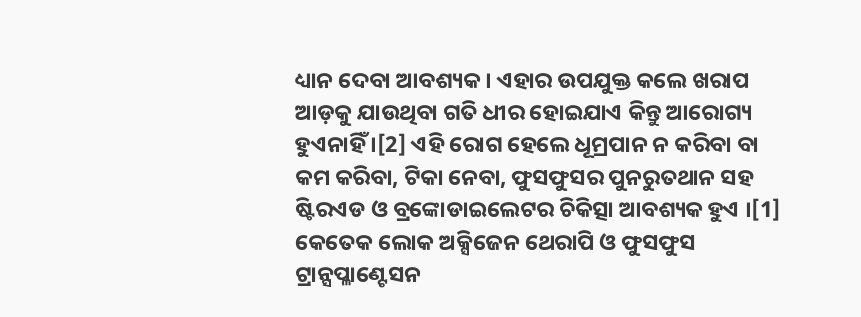ଧ୍ୟାନ ଦେବା ଆବଶ୍ୟକ । ଏହାର ଉପଯୁକ୍ତ କଲେ ଖରାପ ଆଡ଼କୁ ଯାଉଥିବା ଗତି ଧୀର ହୋଇଯାଏ କିନ୍ତୁ ଆରୋଗ୍ୟ ହୁଏନାହିଁ ।[2] ଏହି ରୋଗ ହେଲେ ଧୂମ୍ରପାନ ନ କରିବା ବା କମ କରିବା, ଟିକା ନେବା, ଫୁସଫୁସର ପୁନରୁତଥାନ ସହ ଷ୍ଟିରଏଡ ଓ ବ୍ରଙ୍କୋଡାଇଲେଟର ଚିକିତ୍ସା ଆବଶ୍ୟକ ହୁଏ ।[1] କେତେକ ଲୋକ ଅକ୍ସିଜେନ ଥେରାପି ଓ ଫୁସଫୁସ ଟ୍ରାନ୍ସପ୍ଳାଣ୍ଟେସନ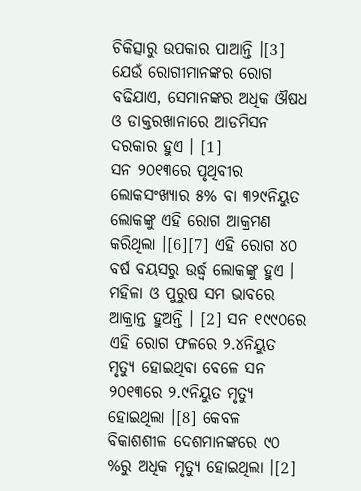ଚିକିତ୍ସାରୁ ଉପକାର ପାଆନ୍ତି ।[3] ଯେଉଁ ରୋଗୀମାନଙ୍କର ରୋଗ ବଢିଯାଏ, ସେମାନଙ୍କର ଅଧିକ ଔଷଧ ଓ ଡାକ୍ତରଖାନାରେ ଆଡମିସନ ଦରକାର ହୁଏ । [1]
ସନ ୨୦୧୩ରେ ପୃଥିବୀର ଲୋକସଂଖ୍ୟାର ୫% ବା ୩୨୯ନିୟୁତ ଲୋକଙ୍କୁ ଏହି ରୋଗ ଆକ୍ରମଣ କରିଥିଲା ।[6][7] ଏହି ରୋଗ ୪୦ ବର୍ଷ ବୟସରୁ ଉର୍ଦ୍ଧ୍ୱ ଲୋକଙ୍କୁ ହୁଏ । ମହିଳା ଓ ପୁରୁଷ ସମ ଭାବରେ ଆକ୍ରାନ୍ତ ହୁଅନ୍ତି । [2] ସନ ୧୯୯୦ରେ ଏହି ରୋଗ ଫଳରେ ୨.୪ନିୟୁତ ମୃତ୍ୟୁ ହୋଇଥିବା ବେଳେ ସନ ୨୦୧୩ରେ ୨.୯ନିୟୁତ ମୃତ୍ୟୁ ହୋଇଥିଲା ।[8] କେବଳ ବିକାଶଶୀଳ ଦେଶମାନଙ୍କରେ ୯୦ %ରୁ ଅଧିକ ମୃତ୍ୟୁ ହୋଇଥିଲା ।[2]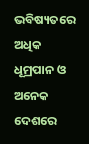ଭବିଷ୍ୟତରେ ଅଧିକ ଧୂମ୍ରପାନ ଓ ଅନେକ ଦେଶରେ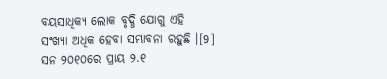ବୟସାଧିକ୍ୟ ଲୋକ ବୃଦ୍ଧି ଯୋଗୁ ଏହି ସଂଖ୍ୟା ଅଧିକ ହେବା ସମ୍ଭାବନା ରହୁଛି ।[9] ସନ ୨୦୧୦ରେ ପ୍ରାୟ ୨.୧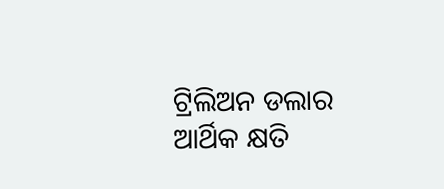ଟ୍ରିଲିଅନ ଡଲାର ଆର୍ଥିକ କ୍ଷତି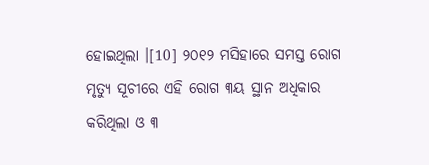ହୋଇଥିଲା ।[10] ୨୦୧୨ ମସିହାରେ ସମସ୍ତ ରୋଗ ମୃତ୍ୟୁ ସୂଚୀରେ ଏହି ରୋଗ ୩ୟ ସ୍ଥାନ ଅଧିକାର କରିଥିଲା ଓ ୩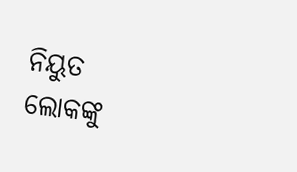ନିୟୁତ ଲୋକଙ୍କୁ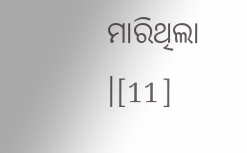ମାରିଥିଲା ।[11]